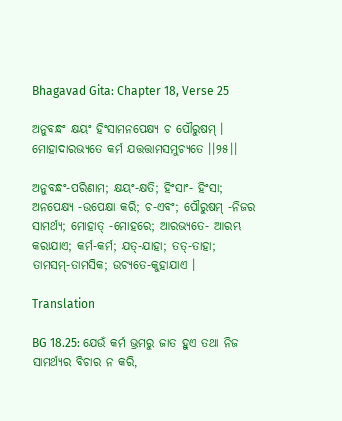Bhagavad Gita: Chapter 18, Verse 25

ଅନୁବନ୍ଧଂ କ୍ଷୟଂ ହିଂସାମନପେକ୍ଷ୍ୟ ଚ ପୌରୁଷମ୍ ।
ମୋହାଦାରଭ୍ୟତେ କର୍ମ ଯତ୍ତତ୍ତାମସମୁଚ୍ୟତେ ।।୨୫।।

ଅନୁବନ୍ଧଂ-ପରିଣାମ; କ୍ଷୟଂ-କ୍ଷତି; ହିଂସାଂ- ହିଂସା; ଅନପେକ୍ଷ୍ୟ -ଉପେକ୍ଷା କରି; ଚ-ଏବଂ; ପୌରୁଷମ୍ -ନିଜର ସାମର୍ଥ୍ୟ; ମୋହାତ୍ -ମୋହରେ; ଆରଭ୍ୟତେ- ଆରମ୍ଭ କରାଯାଏ; କର୍ମ-କର୍ମ; ଯତ୍‌-ଯାହା; ତତ୍‌-ତାହା; ତାମସମ୍‌-ତାମସିକ; ଉଚ୍ୟତେ-କୁହାଯାଏ ।

Translation

BG 18.25: ଯେଉଁ କର୍ମ ଭ୍ରମରୁ ଜାତ ହୁଏ ତଥା ନିଜ ସାମର୍ଥ୍ୟର ବିଚାର ନ କରି,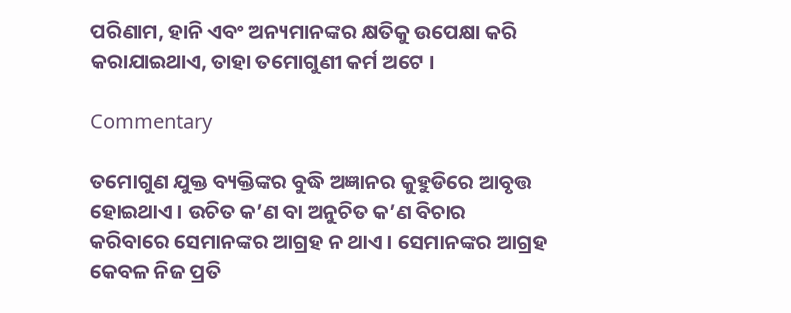ପରିଣାମ, ହାନି ଏବଂ ଅନ୍ୟମାନଙ୍କର କ୍ଷତିକୁ ଉପେକ୍ଷା କରି କରାଯାଇଥାଏ, ତାହା ତମୋଗୁଣୀ କର୍ମ ଅଟେ ।

Commentary

ତମୋଗୁଣ ଯୁକ୍ତ ବ୍ୟକ୍ତିଙ୍କର ବୁଦ୍ଧି ଅଜ୍ଞାନର କୁହୁଡିରେ ଆବୃତ୍ତ ହୋଇଥାଏ । ଉଚିତ କ’ଣ ବା ଅନୁଚିତ କ’ଣ ବିଚାର କରିବାରେ ସେମାନଙ୍କର ଆଗ୍ରହ ନ ଥାଏ । ସେମାନଙ୍କର ଆଗ୍ରହ କେବଳ ନିଜ ପ୍ରତି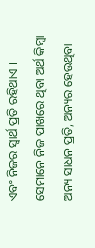ଏବଂ ନିଜର ସ୍ୱାର୍ଥ ପ୍ରତି ରହିଥାଏ । ସେମାନେ ନିଜ ପାଖରେ ଥିବା ଅର୍ଥ କିମ୍ବା ଅନ୍ୟ ସାଧନ ପ୍ରତି, ଅନ୍ୟର ହେଉଥିବା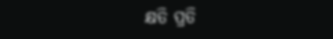କ୍ଷତି ପ୍ରତି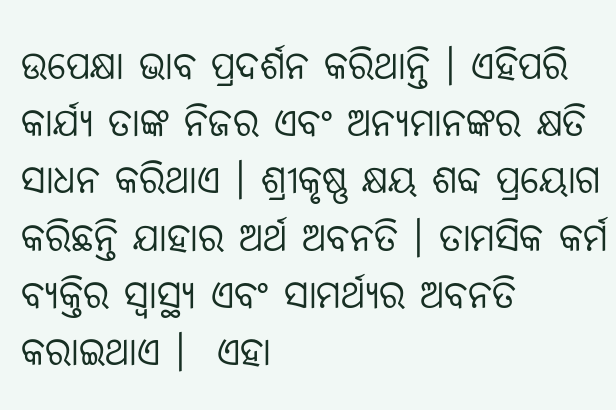ଉପେକ୍ଷା ଭାବ ପ୍ରଦର୍ଶନ କରିଥାନ୍ତି । ଏହିପରି କାର୍ଯ୍ୟ ତାଙ୍କ ନିଜର ଏବଂ ଅନ୍ୟମାନଙ୍କର କ୍ଷତି ସାଧନ କରିଥାଏ । ଶ୍ରୀକୃଷ୍ଣ କ୍ଷୟ ଶବ୍ଦ ପ୍ରୟୋଗ କରିଛନ୍ତି ଯାହାର ଅର୍ଥ ଅବନତି । ତାମସିକ କର୍ମ ବ୍ୟକ୍ତିର ସ୍ୱାସ୍ଥ୍ୟ ଏବଂ ସାମର୍ଥ୍ୟର ଅବନତି କରାଇଥାଏ ।  ଏହା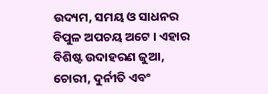ଉଦ୍ୟମ, ସମୟ ଓ ସାଧନର ବିପୁଳ ଅପଚୟ ଅଟେ । ଏହାର ବିଶିଷ୍ଟ ଉଦାହରଣ ଜୁଆ, ଚୋରୀ, ଦୁର୍ନୀତି ଏବଂ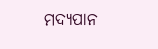ମଦ୍ୟପାନ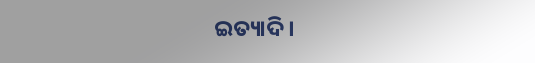ଇତ୍ୟାଦି ।